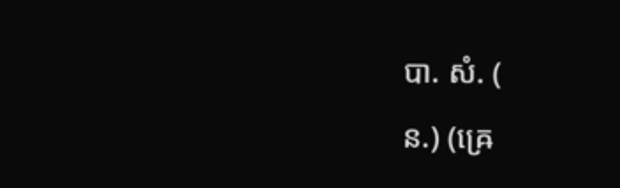បា. សំ. (
ន.) (ឝ្រេ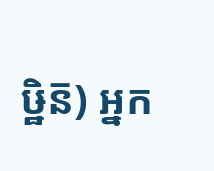ឞ្ឋិន៑) អ្នក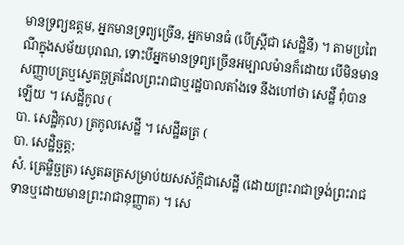មានទ្រព្យឧត្តម, អ្នកមានទ្រព្យច្រើន, អ្នកមានធំ (បើស្ត្រីជា សេដ្ឋិនី) ។ តាមប្រពៃណីក្នុងសម័យបុរាណ, ទោះបីអ្នកមានទ្រព្យច្រើនអម្បាលម៉ានក៏ដោយ បើមិនមានសញ្ញាបត្រឬស្វេតច្ឆត្រដែលព្រះរាជាឬរដ្ឋបាលតាំងទេ នឹងហៅថា សេដ្ឋី ពុំបានឡើយ ។ សេដ្ឋីកូល (
បា. សេដ្ឋិកុល) ត្រកូលសេដ្ឋី ។ សេដ្ឋីឆត្រ (
បា. សេដ្ឋិច្ឆត្ត;
សំ. ឝ្រេម្ឋិច្ឆត្រ) ស្វេតឆត្រសម្រាប់យសស័ក្ដិជាសេដ្ឋី (ដោយព្រះរាជាទ្រង់ព្រះរាជទានឬដោយមានព្រះរាជានុញ្ញាត) ។ សេ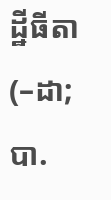ដ្ឋីធីតា (–ដា;
បា.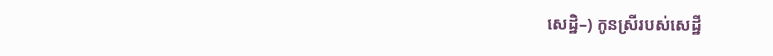សេដ្ឋិ–) កូនស្រីរបស់សេដ្ឋី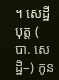។ សេដ្ឋីបុត្ត (
បា. សេដ្ឋិ–) កូន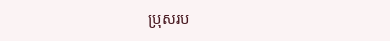ប្រុសរប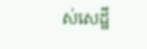ស់សេដ្ឋី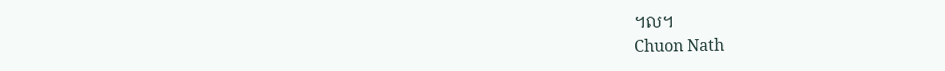។ល។
Chuon Nath